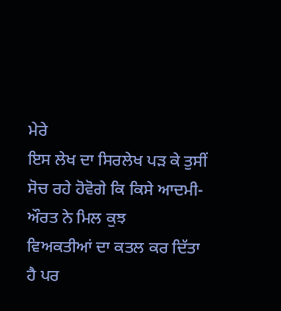ਮੇਰੇ
ਇਸ ਲੇਖ ਦਾ ਸਿਰਲੇਖ ਪੜ ਕੇ ਤੁਸੀਂ ਸੋਚ ਰਹੇ ਹੋਵੋਗੇ ਕਿ ਕਿਸੇ ਆਦਮੀ-ਔਰਤ ਨੇ ਮਿਲ ਕੁਝ
ਵਿਅਕਤੀਆਂ ਦਾ ਕਤਲ ਕਰ ਦਿੱਤਾ ਹੈ ਪਰ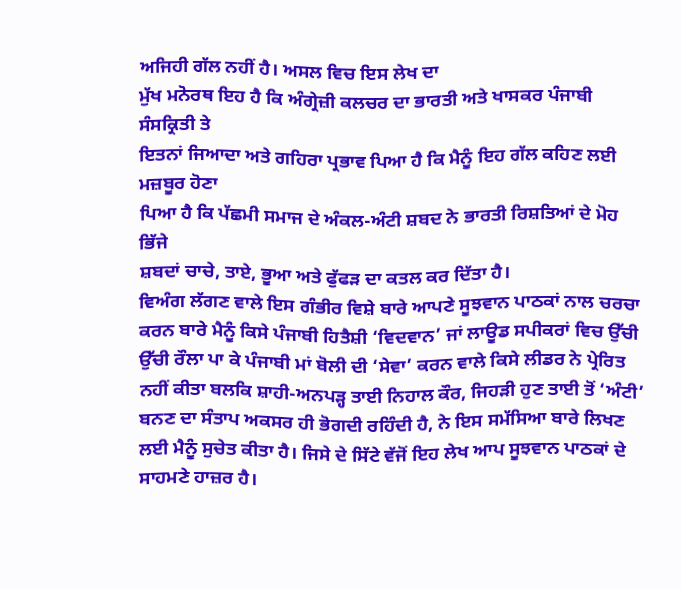ਅਜਿਹੀ ਗੱਲ ਨਹੀਂ ਹੈ। ਅਸਲ ਵਿਚ ਇਸ ਲੇਖ ਦਾ
ਮੁੱਖ ਮਨੋਰਥ ਇਹ ਹੈ ਕਿ ਅੰਗ੍ਰੇਜ਼ੀ ਕਲਚਰ ਦਾ ਭਾਰਤੀ ਅਤੇ ਖਾਸਕਰ ਪੰਜਾਬੀ ਸੰਸਕ੍ਰਿਤੀ ਤੇ
ਇਤਨਾਂ ਜਿਆਦਾ ਅਤੇ ਗਹਿਰਾ ਪ੍ਰਭਾਵ ਪਿਆ ਹੈ ਕਿ ਮੈਨੂੰ ਇਹ ਗੱਲ ਕਹਿਣ ਲਈ ਮਜ਼ਬੂਰ ਹੋਣਾ
ਪਿਆ ਹੈ ਕਿ ਪੱਛਮੀ ਸਮਾਜ ਦੇ ਅੰਕਲ-ਅੰਟੀ ਸ਼ਬਦ ਨੇ ਭਾਰਤੀ ਰਿਸ਼ਤਿਆਂ ਦੇ ਮੋਹ ਭਿੱਜੇ
ਸ਼ਬਦਾਂ ਚਾਚੇ, ਤਾਏ, ਭੂਆ ਅਤੇ ਫੁੱਫੜ ਦਾ ਕਤਲ ਕਰ ਦਿੱਤਾ ਹੈ।
ਵਿਅੰਗ ਲੱਗਣ ਵਾਲੇ ਇਸ ਗੰਭੀਰ ਵਿਸ਼ੇ ਬਾਰੇ ਆਪਣੇ ਸੂਝਵਾਨ ਪਾਠਕਾਂ ਨਾਲ ਚਰਚਾ ਕਰਨ ਬਾਰੇ ਮੈਨੂੰ ਕਿਸੇ ਪੰਜਾਬੀ ਹਿਤੈਸ਼ੀ ‘ਵਿਦਵਾਨ’ ਜਾਂ ਲਾਊਡ ਸਪੀਕਰਾਂ ਵਿਚ ਉੱਚੀ ਉੱਚੀ ਰੌਲਾ ਪਾ ਕੇ ਪੰਜਾਬੀ ਮਾਂ ਬੋਲੀ ਦੀ ‘ਸੇਵਾ’ ਕਰਨ ਵਾਲੇ ਕਿਸੇ ਲੀਡਰ ਨੇ ਪ੍ਰੇਰਿਤ ਨਹੀਂ ਕੀਤਾ ਬਲਕਿ ਸ਼ਾਹੀ-ਅਨਪੜ੍ਹ ਤਾਈ ਨਿਹਾਲ ਕੌਰ, ਜਿਹੜੀ ਹੁਣ ਤਾਈ ਤੋਂ ‘ਅੰਟੀ’ ਬਨਣ ਦਾ ਸੰਤਾਪ ਅਕਸਰ ਹੀ ਭੋਗਦੀ ਰਹਿੰਦੀ ਹੈ, ਨੇ ਇਸ ਸਮੱਸਿਆ ਬਾਰੇ ਲਿਖਣ ਲਈ ਮੈਨੂੰ ਸੁਚੇਤ ਕੀਤਾ ਹੈ। ਜਿਸੇ ਦੇ ਸਿੱਟੇ ਵੱਜੋਂ ਇਹ ਲੇਖ ਆਪ ਸੂਝਵਾਨ ਪਾਠਕਾਂ ਦੇ ਸਾਹਮਣੇ ਹਾਜ਼ਰ ਹੈ।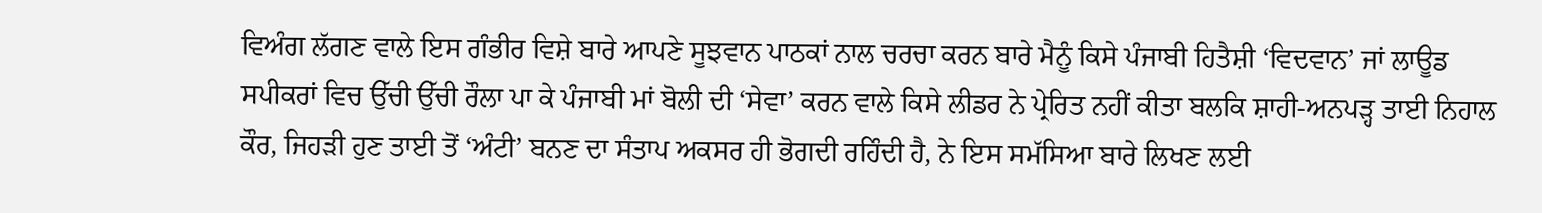ਵਿਅੰਗ ਲੱਗਣ ਵਾਲੇ ਇਸ ਗੰਭੀਰ ਵਿਸ਼ੇ ਬਾਰੇ ਆਪਣੇ ਸੂਝਵਾਨ ਪਾਠਕਾਂ ਨਾਲ ਚਰਚਾ ਕਰਨ ਬਾਰੇ ਮੈਨੂੰ ਕਿਸੇ ਪੰਜਾਬੀ ਹਿਤੈਸ਼ੀ ‘ਵਿਦਵਾਨ’ ਜਾਂ ਲਾਊਡ ਸਪੀਕਰਾਂ ਵਿਚ ਉੱਚੀ ਉੱਚੀ ਰੌਲਾ ਪਾ ਕੇ ਪੰਜਾਬੀ ਮਾਂ ਬੋਲੀ ਦੀ ‘ਸੇਵਾ’ ਕਰਨ ਵਾਲੇ ਕਿਸੇ ਲੀਡਰ ਨੇ ਪ੍ਰੇਰਿਤ ਨਹੀਂ ਕੀਤਾ ਬਲਕਿ ਸ਼ਾਹੀ-ਅਨਪੜ੍ਹ ਤਾਈ ਨਿਹਾਲ ਕੌਰ, ਜਿਹੜੀ ਹੁਣ ਤਾਈ ਤੋਂ ‘ਅੰਟੀ’ ਬਨਣ ਦਾ ਸੰਤਾਪ ਅਕਸਰ ਹੀ ਭੋਗਦੀ ਰਹਿੰਦੀ ਹੈ, ਨੇ ਇਸ ਸਮੱਸਿਆ ਬਾਰੇ ਲਿਖਣ ਲਈ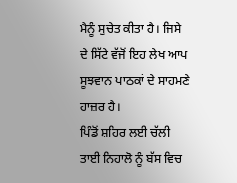ਮੈਨੂੰ ਸੁਚੇਤ ਕੀਤਾ ਹੈ। ਜਿਸੇ ਦੇ ਸਿੱਟੇ ਵੱਜੋਂ ਇਹ ਲੇਖ ਆਪ ਸੂਝਵਾਨ ਪਾਠਕਾਂ ਦੇ ਸਾਹਮਣੇ ਹਾਜ਼ਰ ਹੈ।
ਪਿੰਡੋਂ ਸ਼ਹਿਰ ਲਈ ਚੱਲੀ ਤਾਈ ਨਿਹਾਲੋ ਨੂੰ ਬੱਸ ਵਿਚ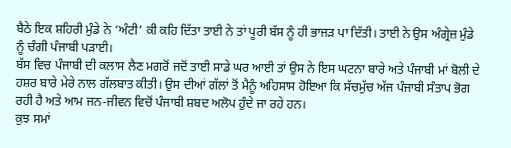ਬੈਠੇ ਇਕ ਸ਼ਹਿਰੀ ਮੁੰਡੇ ਨੇ ‘ਅੰਟੀ’ ਕੀ ਕਹਿ ਦਿੱਤਾ ਤਾਈ ਨੇ ਤਾਂ ਪੂਰੀ ਬੱਸ ਨੂੰ ਹੀ ਭਾਜੜ ਪਾ ਦਿੱਤੀ। ਤਾਈ ਨੇ ਉਸ ਅੰਗ੍ਰੇਜ਼ ਮੁੰਡੇ ਨੂੰ ਚੰਗੀ ਪੰਜਾਬੀ ਪੜਾਈ।
ਬੱਸ ਵਿਚ ਪੰਜਾਬੀ ਦੀ ਕਲਾਸ ਲੈਣ ਮਗਰੋਂ ਜਦੋਂ ਤਾਈ ਸਾਡੇ ਘਰ ਆਈ ਤਾਂ ਉਸ ਨੇ ਇਸ ਘਟਨਾ ਬਾਰੇ ਅਤੇ ਪੰਜਾਬੀ ਮਾਂ ਬੋਲੀ ਦੇ ਹਸ਼ਰ ਬਾਰੇ ਮੇਰੇ ਨਾਲ ਗੱਲਬਾਤ ਕੀਤੀ। ਉਸ ਦੀਆਂ ਗੱਲਾਂ ਤੋਂ ਮੈਨੂੰ ਅਹਿਸਾਸ ਹੋਇਆ ਕਿ ਸੱਚਮੁੱਚ ਅੱਜ ਪੰਜਾਬੀ ਸੰਤਾਪ ਭੋਗ ਰਹੀ ਹੈ ਅਤੇ ਆਮ ਜਨ-ਜੀਵਨ ਵਿਚੋਂ ਪੰਜਾਬੀ ਸ਼ਬਦ ਅਲੋਪ ਹੁੰਦੇ ਜਾ ਰਹੇ ਹਨ।
ਕੁਝ ਸਮਾਂ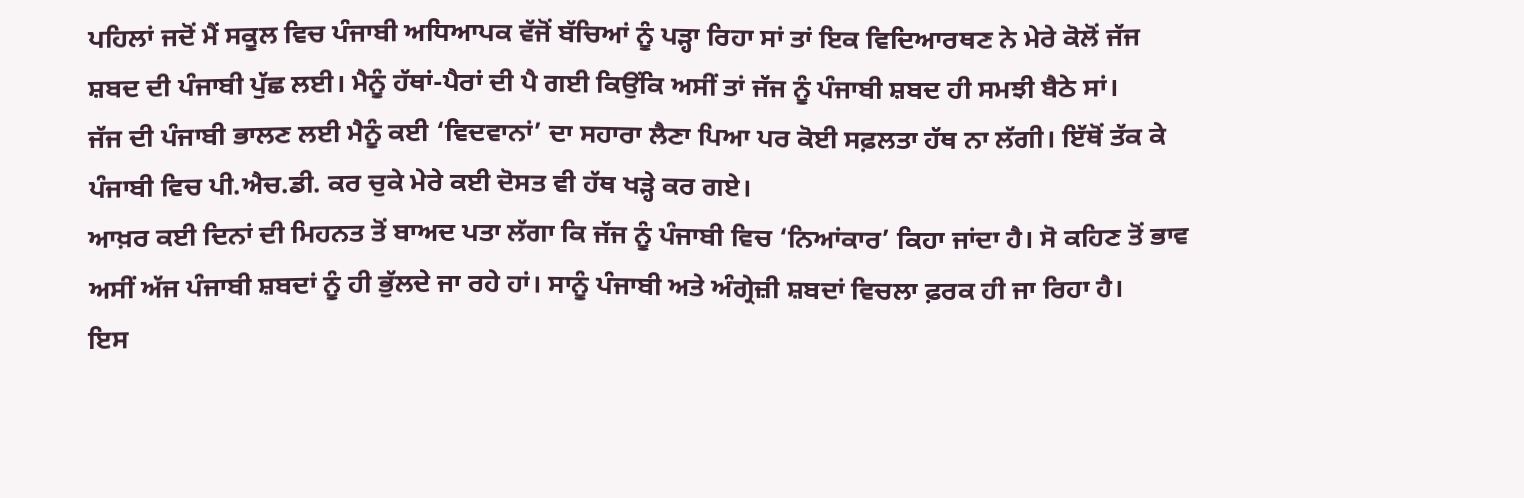ਪਹਿਲਾਂ ਜਦੋਂ ਮੈਂ ਸਕੂਲ ਵਿਚ ਪੰਜਾਬੀ ਅਧਿਆਪਕ ਵੱਜੋਂ ਬੱਚਿਆਂ ਨੂੰ ਪੜ੍ਹਾ ਰਿਹਾ ਸਾਂ ਤਾਂ ਇਕ ਵਿਦਿਆਰਥਣ ਨੇ ਮੇਰੇ ਕੋਲੋਂ ਜੱਜ ਸ਼ਬਦ ਦੀ ਪੰਜਾਬੀ ਪੁੱਛ ਲਈ। ਮੈਨੂੰ ਹੱਥਾਂ-ਪੈਰਾਂ ਦੀ ਪੈ ਗਈ ਕਿਉਂਕਿ ਅਸੀਂ ਤਾਂ ਜੱਜ ਨੂੰ ਪੰਜਾਬੀ ਸ਼ਬਦ ਹੀ ਸਮਝੀ ਬੈਠੇ ਸਾਂ।
ਜੱਜ ਦੀ ਪੰਜਾਬੀ ਭਾਲਣ ਲਈ ਮੈਨੂੰ ਕਈ ‘ਵਿਦਵਾਨਾਂ’ ਦਾ ਸਹਾਰਾ ਲੈਣਾ ਪਿਆ ਪਰ ਕੋਈ ਸਫ਼ਲਤਾ ਹੱਥ ਨਾ ਲੱਗੀ। ਇੱਥੋਂ ਤੱਕ ਕੇ ਪੰਜਾਬੀ ਵਿਚ ਪੀ.ਐਚ.ਡੀ. ਕਰ ਚੁਕੇ ਮੇਰੇ ਕਈ ਦੋਸਤ ਵੀ ਹੱਥ ਖੜ੍ਹੇ ਕਰ ਗਏ।
ਆਖ਼ਰ ਕਈ ਦਿਨਾਂ ਦੀ ਮਿਹਨਤ ਤੋਂ ਬਾਅਦ ਪਤਾ ਲੱਗਾ ਕਿ ਜੱਜ ਨੂੰ ਪੰਜਾਬੀ ਵਿਚ ‘ਨਿਆਂਕਾਰ’ ਕਿਹਾ ਜਾਂਦਾ ਹੈ। ਸੋ ਕਹਿਣ ਤੋਂ ਭਾਵ ਅਸੀਂ ਅੱਜ ਪੰਜਾਬੀ ਸ਼ਬਦਾਂ ਨੂੰ ਹੀ ਭੁੱਲਦੇ ਜਾ ਰਹੇ ਹਾਂ। ਸਾਨੂੰ ਪੰਜਾਬੀ ਅਤੇ ਅੰਗ੍ਰੇਜ਼ੀ ਸ਼ਬਦਾਂ ਵਿਚਲਾ ਫ਼ਰਕ ਹੀ ਜਾ ਰਿਹਾ ਹੈ।
ਇਸ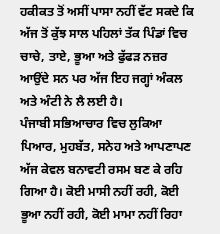ਹਕੀਕਤ ਤੋਂ ਅਸੀਂ ਪਾਸਾ ਨਹੀਂ ਵੱਟ ਸਕਦੇ ਕਿ ਅੱਜ ਤੋਂ ਕੁੱਝ ਸਾਲ ਪਹਿਲਾਂ ਤੱਕ ਪਿੰਡਾਂ ਵਿਚ ਚਾਚੇ, ਤਾਏ, ਭੂਆ ਅਤੇ ਫੁੱਫੜ ਨਜ਼ਰ ਆਉਂਦੇ ਸਨ ਪਰ ਅੱਜ ਇਹ ਜਗ੍ਹਾਂ ਅੰਕਲ ਅਤੇ ਅੰਟੀ ਨੇ ਲੈ ਲਈ ਹੈ।
ਪੰਜਾਬੀ ਸਭਿਆਚਾਰ ਵਿਚ ਲੁਕਿਆ ਪਿਆਰ, ਮੁਹਬੱਤ, ਸਨੇਹ ਅਤੇ ਆਪਣਾਪਣ ਅੱਜ ਕੇਵਲ ਬਨਾਵਟੀ ਰਸਮ ਬਣ ਕੇ ਰਹਿ ਗਿਆ ਹੈ। ਕੋਈ ਮਾਸੀ ਨਹੀਂ ਰਹੀ, ਕੋਈ ਭੂਆ ਨਹੀਂ ਰਹੀ, ਕੋਈ ਮਾਮਾ ਨਹੀਂ ਰਿਹਾ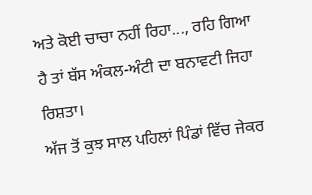ਅਤੇ ਕੋਈ ਚਾਚਾ ਨਹੀਂ ਰਿਹਾ..., ਰਹਿ ਗਿਆ ਹੈ ਤਾਂ ਬੱਸ ਅੰਕਲ-ਅੰਟੀ ਦਾ ਬਨਾਵਟੀ ਜਿਹਾ ਰਿਸ਼ਤਾ।
ਅੱਜ ਤੋਂ ਕੁਝ ਸਾਲ ਪਹਿਲਾਂ ਪਿੰਡਾਂ ਵਿੱਚ ਜੇਕਰ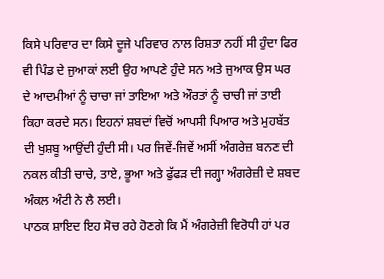ਕਿਸੇ ਪਰਿਵਾਰ ਦਾ ਕਿਸੇ ਦੂਜੇ ਪਰਿਵਾਰ ਨਾਲ ਰਿਸ਼ਤਾ ਨਹੀਂ ਸੀ ਹੁੰਦਾ ਫਿਰ ਵੀ ਪਿੰਡ ਦੇ ਜੁਆਕਾਂ ਲਈ ਉਹ ਆਪਣੇ ਹੁੰਦੇ ਸਨ ਅਤੇ ਜੁਆਕ ਉਸ ਘਰ ਦੇ ਆਦਮੀਆਂ ਨੂੰ ਚਾਚਾ ਜਾਂ ਤਾਇਆ ਅਤੇ ਔਰਤਾਂ ਨੂੰ ਚਾਚੀ ਜਾਂ ਤਾਈ ਕਿਹਾ ਕਰਦੇ ਸਨ। ਇਹਨਾਂ ਸ਼ਬਦਾਂ ਵਿਚੋਂ ਆਪਸੀ ਪਿਆਰ ਅਤੇ ਮੁਹਬੱਤ ਦੀ ਖੁਸ਼ਬੂ ਆਉਂਦੀ ਹੁੰਦੀ ਸੀ। ਪਰ ਜਿਵੇਂ-ਜਿਵੇਂ ਅਸੀਂ ਅੰਗਰੇਜ਼ ਬਨਣ ਦੀ ਨਕਲ ਕੀਤੀ ਚਾਚੇ, ਤਾਏ, ਭੂਆ ਅਤੇ ਫੁੱਫੜ ਦੀ ਜਗ੍ਹਾ ਅੰਗਰੇਜ਼ੀ ਦੇ ਸ਼ਬਦ ਅੰਕਲ ਅੰਟੀ ਨੇ ਲੈ ਲਈ।
ਪਾਠਕ ਸ਼ਾਇਦ ਇਹ ਸੋਚ ਰਹੇ ਹੋਣਗੇ ਕਿ ਮੈਂ ਅੰਗਰੇਜ਼ੀ ਵਿਰੋਧੀ ਹਾਂ ਪਰ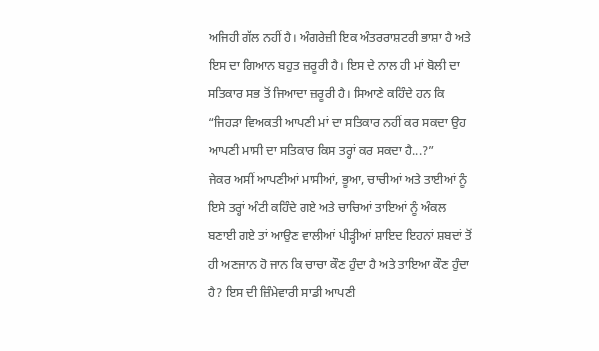ਅਜਿਹੀ ਗੱਲ ਨਹੀਂ ਹੈ। ਅੰਗਰੇਜ਼ੀ ਇਕ ਅੰਤਰਰਾਸ਼ਟਰੀ ਭਾਸ਼ਾ ਹੈ ਅਤੇ ਇਸ ਦਾ ਗਿਆਨ ਬਹੁਤ ਜ਼ਰੂਰੀ ਹੈ। ਇਸ ਦੇ ਨਾਲ ਹੀ ਮਾਂ ਬੋਲੀ ਦਾ ਸਤਿਕਾਰ ਸਭ ਤੋਂ ਜਿਆਦਾ ਜ਼ਰੂਰੀ ਹੈ। ਸਿਆਣੇ ਕਹਿੰਦੇ ਹਨ ਕਿ “ਜਿਹੜਾ ਵਿਅਕਤੀ ਆਪਣੀ ਮਾਂ ਦਾ ਸਤਿਕਾਰ ਨਹੀਂ ਕਰ ਸਕਦਾ ਉਹ ਆਪਣੀ ਮਾਸੀ ਦਾ ਸਤਿਕਾਰ ਕਿਸ ਤਰ੍ਹਾਂ ਕਰ ਸਕਦਾ ਹੈ...?”
ਜੇਕਰ ਅਸੀਂ ਆਪਣੀਆਂ ਮਾਸੀਆਂ, ਭੂਆ, ਚਾਚੀਆਂ ਅਤੇ ਤਾਈਆਂ ਨੂੰ ਇਸੇ ਤਰ੍ਹਾਂ ਅੰਟੀ ਕਹਿੰਦੇ ਗਏ ਅਤੇ ਚਾਚਿਆਂ ਤਾਇਆਂ ਨੂੰ ਅੰਕਲ ਬਣਾਈ ਗਏ ਤਾਂ ਆਉਣ ਵਾਲੀਆਂ ਪੀੜ੍ਹੀਆਂ ਸ਼ਾਇਦ ਇਹਨਾਂ ਸ਼ਬਦਾਂ ਤੋਂ ਹੀ ਅਣਜਾਨ ਹੋ ਜਾਨ ਕਿ ਚਾਚਾ ਕੌਣ ਹੁੰਦਾ ਹੈ ਅਤੇ ਤਾਇਆ ਕੌਣ ਹੁੰਦਾ ਹੈ? ਇਸ ਦੀ ਜ਼ਿੰਮੇਵਾਰੀ ਸਾਡੀ ਆਪਣੀ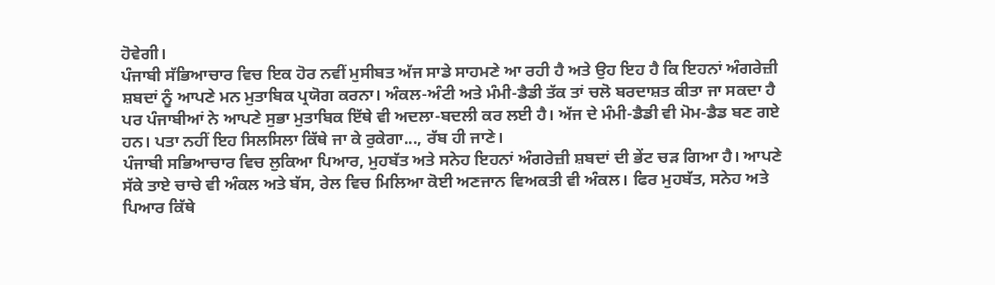ਹੋਵੇਗੀ।
ਪੰਜਾਬੀ ਸੱਭਿਆਚਾਰ ਵਿਚ ਇਕ ਹੋਰ ਨਵੀਂ ਮੁਸੀਬਤ ਅੱਜ ਸਾਡੇ ਸਾਹਮਣੇ ਆ ਰਹੀ ਹੈ ਅਤੇ ਉਹ ਇਹ ਹੈ ਕਿ ਇਹਨਾਂ ਅੰਗਰੇਜ਼ੀ ਸ਼ਬਦਾਂ ਨੂੰ ਆਪਣੇ ਮਨ ਮੁਤਾਬਿਕ ਪ੍ਰਯੋਗ ਕਰਨਾ। ਅੰਕਲ-ਅੰਟੀ ਅਤੇ ਮੰਮੀ-ਡੈਡੀ ਤੱਕ ਤਾਂ ਚਲੋ ਬਰਦਾਸ਼ਤ ਕੀਤਾ ਜਾ ਸਕਦਾ ਹੈ ਪਰ ਪੰਜਾਬੀਆਂ ਨੇ ਆਪਣੇ ਸੁਭਾ ਮੁਤਾਬਿਕ ਇੱਥੇ ਵੀ ਅਦਲਾ-ਬਦਲੀ ਕਰ ਲਈ ਹੈ। ਅੱਜ ਦੇ ਮੰਮੀ-ਡੈਡੀ ਵੀ ਮੋਮ-ਡੈਡ ਬਣ ਗਏ ਹਨ। ਪਤਾ ਨਹੀਂ ਇਹ ਸਿਲਸਿਲਾ ਕਿੱਥੇ ਜਾ ਕੇ ਰੁਕੇਗਾ..., ਰੱਬ ਹੀ ਜਾਣੇ।
ਪੰਜਾਬੀ ਸਭਿਆਚਾਰ ਵਿਚ ਲੁਕਿਆ ਪਿਆਰ, ਮੁਹਬੱਤ ਅਤੇ ਸਨੇਹ ਇਹਨਾਂ ਅੰਗਰੇਜ਼ੀ ਸ਼ਬਦਾਂ ਦੀ ਭੇਂਟ ਚੜ ਗਿਆ ਹੈ। ਆਪਣੇ ਸੱਕੇ ਤਾਏ ਚਾਚੇ ਵੀ ਅੰਕਲ ਅਤੇ ਬੱਸ, ਰੇਲ ਵਿਚ ਮਿਲਿਆ ਕੋਈ ਅਣਜਾਨ ਵਿਅਕਤੀ ਵੀ ਅੰਕਲ। ਫਿਰ ਮੁਹਬੱਤ, ਸਨੇਹ ਅਤੇ ਪਿਆਰ ਕਿੱਥੇ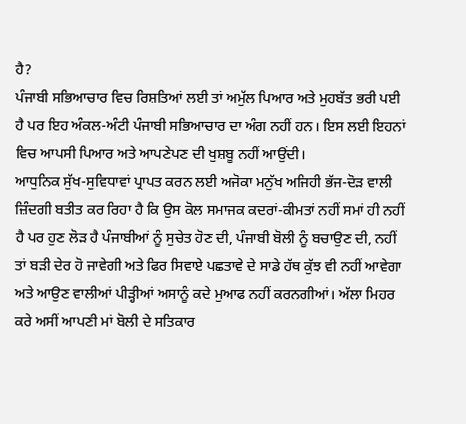ਹੈ?
ਪੰਜਾਬੀ ਸਭਿਆਚਾਰ ਵਿਚ ਰਿਸ਼ਤਿਆਂ ਲਈ ਤਾਂ ਅਮੁੱਲ ਪਿਆਰ ਅਤੇ ਮੁਹਬੱਤ ਭਰੀ ਪਈ ਹੈ ਪਰ ਇਹ ਅੰਕਲ-ਅੰਟੀ ਪੰਜਾਬੀ ਸਭਿਆਚਾਰ ਦਾ ਅੰਗ ਨਹੀਂ ਹਨ। ਇਸ ਲਈ ਇਹਨਾਂ ਵਿਚ ਆਪਸੀ ਪਿਆਰ ਅਤੇ ਆਪਣੇਪਣ ਦੀ ਖੁਸ਼ਬੂ ਨਹੀਂ ਆਉਂਦੀ।
ਆਧੁਨਿਕ ਸੁੱਖ-ਸੁਵਿਧਾਵਾਂ ਪ੍ਰਾਪਤ ਕਰਨ ਲਈ ਅਜੋਕਾ ਮਨੁੱਖ ਅਜਿਹੀ ਭੱਜ-ਦੋੜ ਵਾਲੀ ਜ਼ਿੰਦਗੀ ਬਤੀਤ ਕਰ ਰਿਹਾ ਹੈ ਕਿ ਉਸ ਕੋਲ ਸਮਾਜਕ ਕਦਰਾਂ-ਕੀਮਤਾਂ ਨਹੀਂ ਸਮਾਂ ਹੀ ਨਹੀਂ ਹੈ ਪਰ ਹੁਣ ਲੋੜ ਹੈ ਪੰਜਾਬੀਆਂ ਨੂੰ ਸੁਚੇਤ ਹੋਣ ਦੀ, ਪੰਜਾਬੀ ਬੋਲੀ ਨੂੰ ਬਚਾਉਣ ਦੀ, ਨਹੀਂ ਤਾਂ ਬੜੀ ਦੇਰ ਹੋ ਜਾਵੇਗੀ ਅਤੇ ਫਿਰ ਸਿਵਾਏ ਪਛਤਾਵੇ ਦੇ ਸਾਡੇ ਹੱਥ ਕੁੱਝ ਵੀ ਨਹੀਂ ਆਵੇਗਾ ਅਤੇ ਆਉਣ ਵਾਲੀਆਂ ਪੀੜ੍ਹੀਆਂ ਅਸਾਨੂੰ ਕਦੇ ਮੁਆਫ ਨਹੀਂ ਕਰਨਗੀਆਂ। ਅੱਲਾ ਮਿਹਰ ਕਰੇ ਅਸੀਂ ਆਪਣੀ ਮਾਂ ਬੋਲੀ ਦੇ ਸਤਿਕਾਰ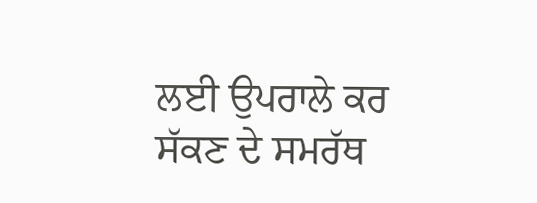ਲਈ ਉਪਰਾਲੇ ਕਰ ਸੱਕਣ ਦੇ ਸਮਰੱਥ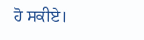ਹੋ ਸਕੀਏ।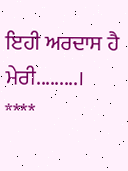ਇਹੀ ਅਰਦਾਸ ਹੈ ਮੇਰੀ.........।
****